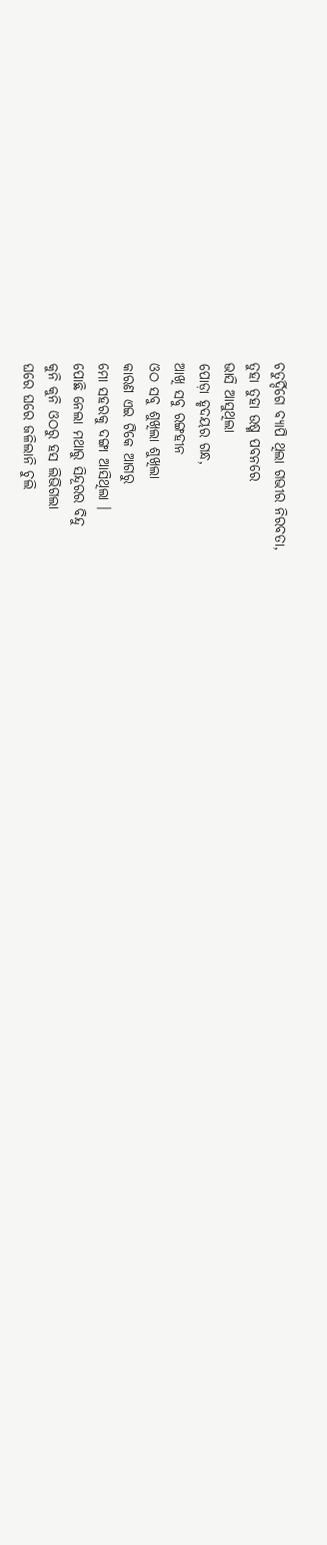ଚତୁର୍ଦ୍ଦିଗେ ବ୍ୟାପି ଥିଲା ଗଭୀର ନିରବତା,
ତୁହା ତୁହା ଉଷ୍ମ ପବନରେ
ଭାସି ଆସୁଥିଲା
ପୋଡ଼ା ହୃଦୟର ଗନ୍ଧ,
ଆଖି ସବୁ ରଙ୍ଗହୀନ
ଓଠ ସବୁ ଶୁଖିଲା ଶୁଖିଲା
କାରଣ ଏଇ ଟିକେ ଆଗରୁ
ମୋ ସହରକୁ ଦଙ୍ଗା ଆସିଥିଲା ।
ପୋଛି ନେଲା ମଥାରୁ ସିନ୍ଦୂରର ବିନ୍ଦୁ
କୁନି କୁନି ଓଠରୁ ହସ ଲିଭିଗଲା
ଘରେ ଘରେ ଜଳିଲାନି ଚୁଲି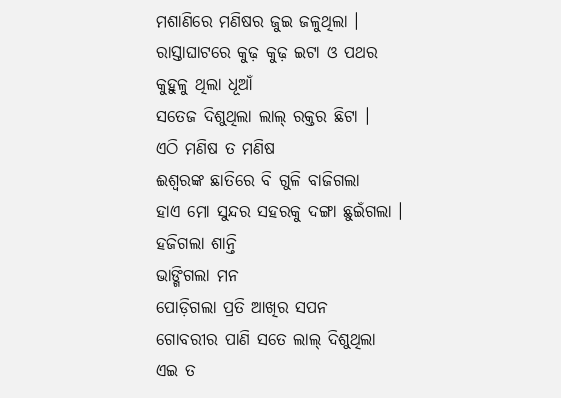ମଶାଣିରେ ମଣିଷର ଜୁଇ ଜଳୁଥିଲା ।
ରାସ୍ତାଘାଟରେ କୁଢ଼ କୁଢ଼ ଇଟା ଓ ପଥର
କୁହୁଳୁ ଥିଲା ଧୂଆଁ
ସତେଜ ଦିଶୁଥିଲା ଲାଲ୍ ରକ୍ତର ଛିଟା ।
ଏଠି ମଣିଷ ତ ମଣିଷ
ଈଶ୍ୱରଙ୍କ ଛାତିରେ ବି ଗୁଳି ବାଜିଗଲା
ହାଏ ମୋ ସୁନ୍ଦର ସହରକୁ ଦଙ୍ଗା ଛୁଇଁଗଲା ।
ହଜିଗଲା ଶାନ୍ତି
ଭାଙ୍ଗିଗଲା ମନ
ପୋଡ଼ିଗଲା ପ୍ରତି ଆଖିର ସପନ
ଗୋବରୀର ପାଣି ସତେ ଲାଲ୍ ଦିଶୁଥିଲା
ଏଇ ତ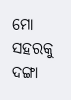ମୋ ସହରକୁ ଦଙ୍ଗା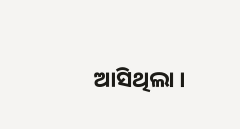ଆସିଥିଲା ।